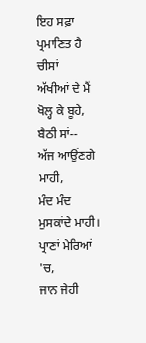ਇਹ ਸਫ਼ਾ ਪ੍ਰਮਾਣਿਤ ਹੈ
ਚੀਸਾਂ
ਅੱਖੀਆਂ ਦੇ ਮੈਂ ਖੋਲ੍ਹ ਕੇ ਬੂਹੇ,
ਬੈਠੀ ਸਾਂ--
ਅੱਜ ਆਉਂਣਗੇ ਮਾਹੀ,
ਮੰਦ ਮੰਦ ਮੁਸਕਾਂਦੇ ਮਾਹੀ।
ਪ੍ਰਾਣਾਂ ਮੇਰਿਆਂ 'ਚ,
ਜਾਨ ਜੇਹੀ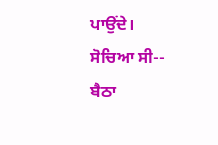ਪਾਉਂਦੇ।
ਸੋਚਿਆ ਸੀ--
ਬੈਠਾ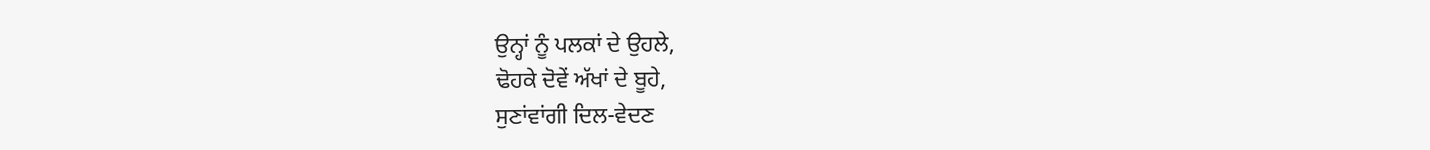ਉਨ੍ਹਾਂ ਨੂੰ ਪਲਕਾਂ ਦੇ ਉਹਲੇ,
ਢੋਹਕੇ ਦੋਵੇਂ ਅੱਖਾਂ ਦੇ ਬੂਹੇ,
ਸੁਣਾਂਵਾਂਗੀ ਦਿਲ-ਵੇਦਣ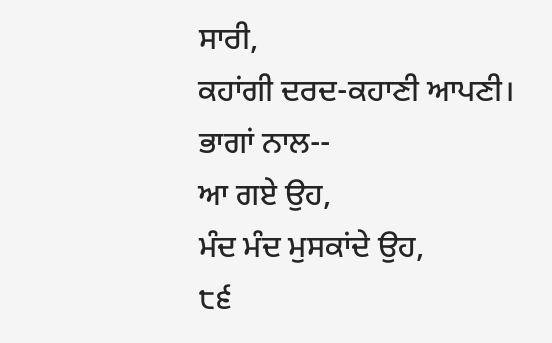ਸਾਰੀ,
ਕਹਾਂਗੀ ਦਰਦ-ਕਹਾਣੀ ਆਪਣੀ।
ਭਾਗਾਂ ਨਾਲ--
ਆ ਗਏ ਉਹ,
ਮੰਦ ਮੰਦ ਮੁਸਕਾਂਦੇ ਉਹ,
੮੬